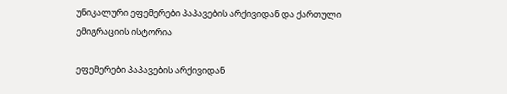უნიკალური ეფემერები პაპავების არქივიდან და ქართული ემიგრაციის ისტორია

ეფემერები პაპავების არქივიდან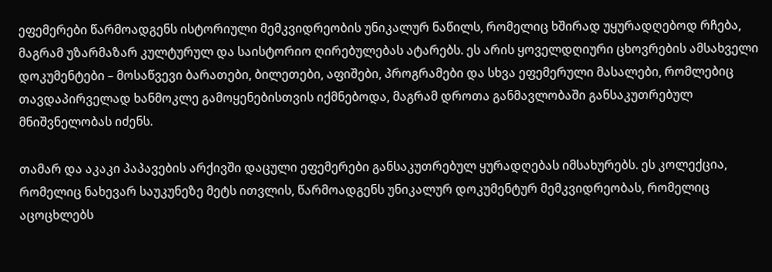ეფემერები წარმოადგენს ისტორიული მემკვიდრეობის უნიკალურ ნაწილს, რომელიც ხშირად უყურადღებოდ რჩება, მაგრამ უზარმაზარ კულტურულ და საისტორიო ღირებულებას ატარებს. ეს არის ყოველდღიური ცხოვრების ამსახველი დოკუმენტები – მოსაწვევი ბარათები, ბილეთები, აფიშები, პროგრამები და სხვა ეფემერული მასალები, რომლებიც თავდაპირველად ხანმოკლე გამოყენებისთვის იქმნებოდა, მაგრამ დროთა განმავლობაში განსაკუთრებულ მნიშვნელობას იძენს.

თამარ და აკაკი პაპავების არქივში დაცული ეფემერები განსაკუთრებულ ყურადღებას იმსახურებს. ეს კოლექცია, რომელიც ნახევარ საუკუნეზე მეტს ითვლის, წარმოადგენს უნიკალურ დოკუმენტურ მემკვიდრეობას, რომელიც აცოცხლებს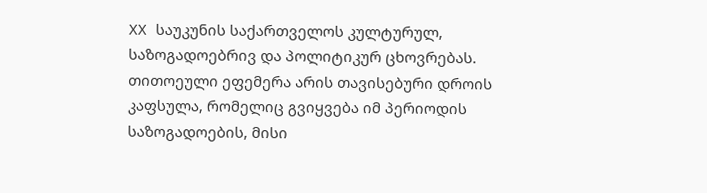XX საუკუნის საქართველოს კულტურულ, საზოგადოებრივ და პოლიტიკურ ცხოვრებას. თითოეული ეფემერა არის თავისებური დროის კაფსულა, რომელიც გვიყვება იმ პერიოდის საზოგადოების, მისი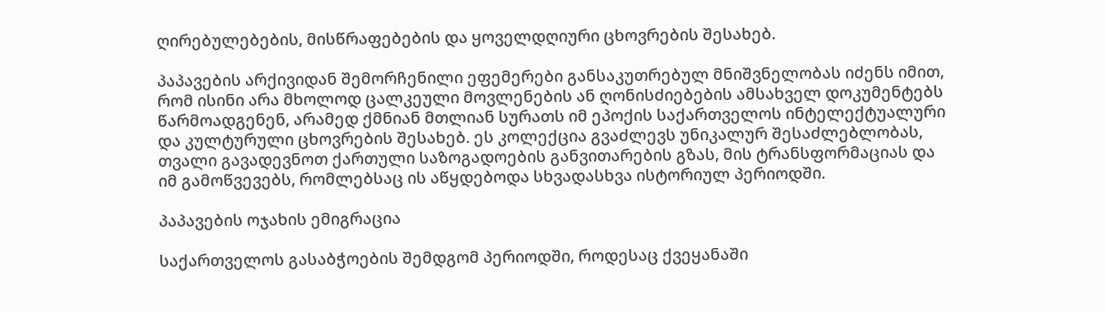ღირებულებების, მისწრაფებების და ყოველდღიური ცხოვრების შესახებ.

პაპავების არქივიდან შემორჩენილი ეფემერები განსაკუთრებულ მნიშვნელობას იძენს იმით, რომ ისინი არა მხოლოდ ცალკეული მოვლენების ან ღონისძიებების ამსახველ დოკუმენტებს წარმოადგენენ, არამედ ქმნიან მთლიან სურათს იმ ეპოქის საქართველოს ინტელექტუალური და კულტურული ცხოვრების შესახებ. ეს კოლექცია გვაძლევს უნიკალურ შესაძლებლობას, თვალი გავადევნოთ ქართული საზოგადოების განვითარების გზას, მის ტრანსფორმაციას და იმ გამოწვევებს, რომლებსაც ის აწყდებოდა სხვადასხვა ისტორიულ პერიოდში.

პაპავების ოჯახის ემიგრაცია

საქართველოს გასაბჭოების შემდგომ პერიოდში, როდესაც ქვეყანაში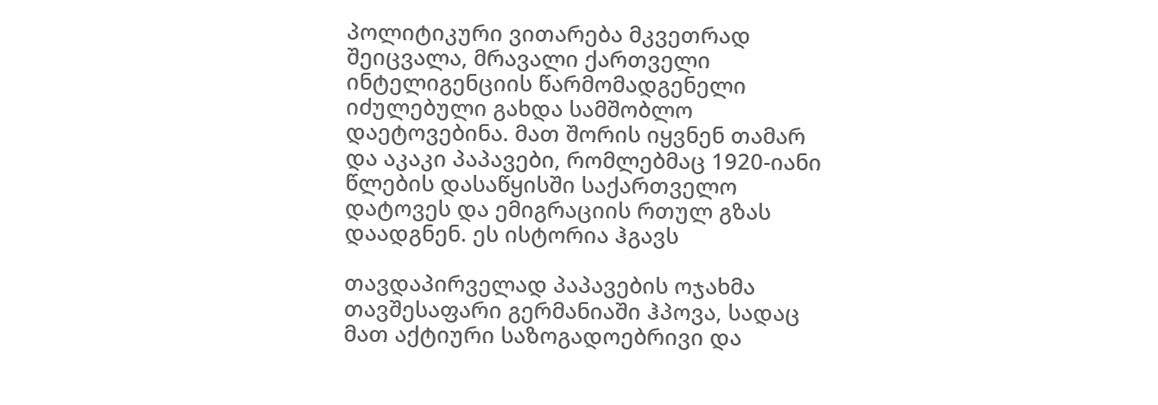პოლიტიკური ვითარება მკვეთრად შეიცვალა, მრავალი ქართველი ინტელიგენციის წარმომადგენელი იძულებული გახდა სამშობლო დაეტოვებინა. მათ შორის იყვნენ თამარ და აკაკი პაპავები, რომლებმაც 1920-იანი წლების დასაწყისში საქართველო დატოვეს და ემიგრაციის რთულ გზას დაადგნენ. ეს ისტორია ჰგავს

თავდაპირველად პაპავების ოჯახმა თავშესაფარი გერმანიაში ჰპოვა, სადაც მათ აქტიური საზოგადოებრივი და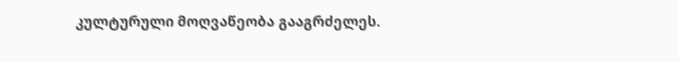კულტურული მოღვაწეობა გააგრძელეს.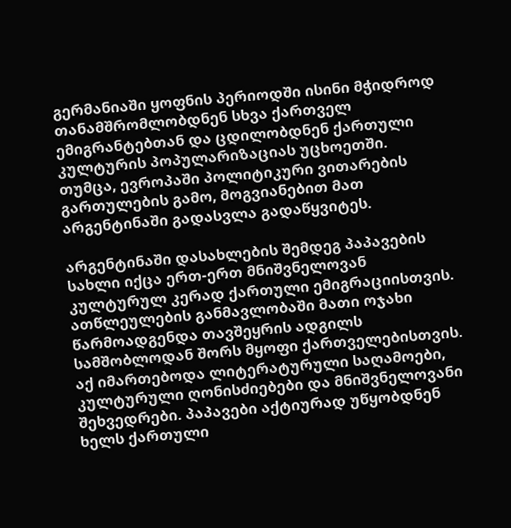გერმანიაში ყოფნის პერიოდში ისინი მჭიდროდ თანამშრომლობდნენ სხვა ქართველ ემიგრანტებთან და ცდილობდნენ ქართული კულტურის პოპულარიზაციას უცხოეთში. თუმცა, ევროპაში პოლიტიკური ვითარების გართულების გამო, მოგვიანებით მათ არგენტინაში გადასვლა გადაწყვიტეს.

არგენტინაში დასახლების შემდეგ პაპავების სახლი იქცა ერთ-ერთ მნიშვნელოვან კულტურულ კერად ქართული ემიგრაციისთვის. ათწლეულების განმავლობაში მათი ოჯახი წარმოადგენდა თავშეყრის ადგილს სამშობლოდან შორს მყოფი ქართველებისთვის. აქ იმართებოდა ლიტერატურული საღამოები, კულტურული ღონისძიებები და მნიშვნელოვანი შეხვედრები. პაპავები აქტიურად უწყობდნენ ხელს ქართული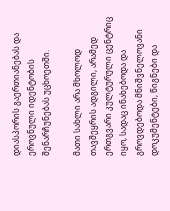დიასპორის გაერთიანებას და ეროვნული იდენტობის შენარჩუნებას უცხოეთში.

მათი სახლი არა მხოლოდ თავშეყრის ადგილი, არამედ ერთგვარი კულტურული ცენტრიც იყო, სადაც ინახებოდა და გროვდებოდა მნიშვნელოვანი დოკუმენტები, წიგნები და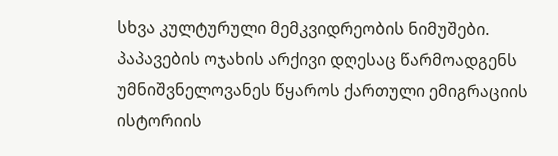სხვა კულტურული მემკვიდრეობის ნიმუშები. პაპავების ოჯახის არქივი დღესაც წარმოადგენს უმნიშვნელოვანეს წყაროს ქართული ემიგრაციის ისტორიის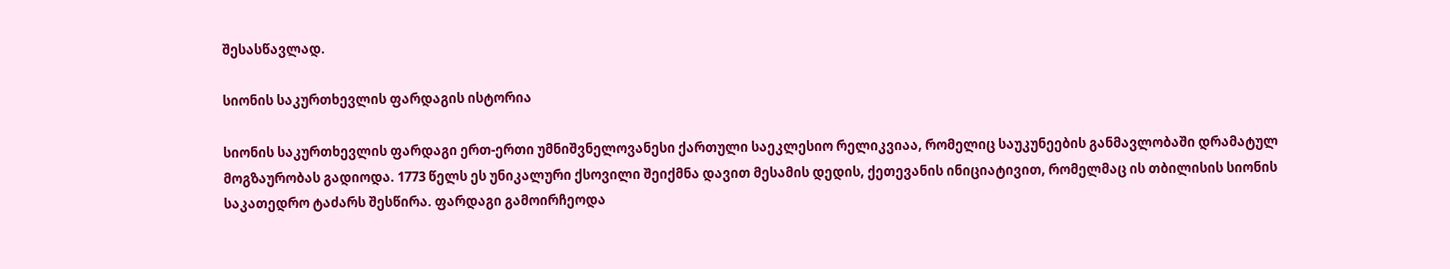შესასწავლად.

სიონის საკურთხევლის ფარდაგის ისტორია

სიონის საკურთხევლის ფარდაგი ერთ-ერთი უმნიშვნელოვანესი ქართული საეკლესიო რელიკვიაა, რომელიც საუკუნეების განმავლობაში დრამატულ მოგზაურობას გადიოდა. 1773 წელს ეს უნიკალური ქსოვილი შეიქმნა დავით მესამის დედის, ქეთევანის ინიციატივით, რომელმაც ის თბილისის სიონის საკათედრო ტაძარს შესწირა. ფარდაგი გამოირჩეოდა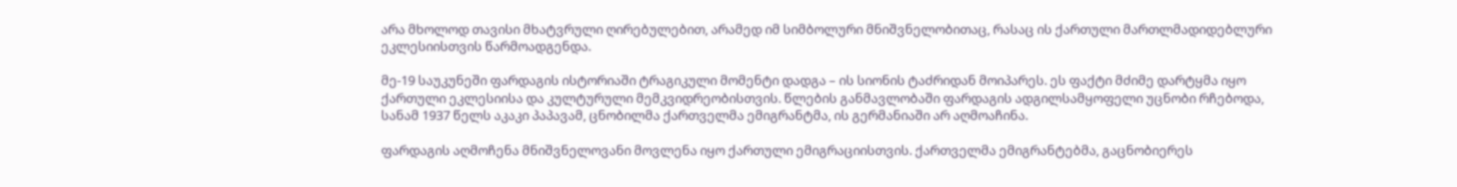არა მხოლოდ თავისი მხატვრული ღირებულებით, არამედ იმ სიმბოლური მნიშვნელობითაც, რასაც ის ქართული მართლმადიდებლური ეკლესიისთვის წარმოადგენდა.

მე-19 საუკუნეში ფარდაგის ისტორიაში ტრაგიკული მომენტი დადგა – ის სიონის ტაძრიდან მოიპარეს. ეს ფაქტი მძიმე დარტყმა იყო ქართული ეკლესიისა და კულტურული მემკვიდრეობისთვის. წლების განმავლობაში ფარდაგის ადგილსამყოფელი უცნობი რჩებოდა, სანამ 1937 წელს აკაკი პაპავამ, ცნობილმა ქართველმა ემიგრანტმა, ის გერმანიაში არ აღმოაჩინა.

ფარდაგის აღმოჩენა მნიშვნელოვანი მოვლენა იყო ქართული ემიგრაციისთვის. ქართველმა ემიგრანტებმა, გაცნობიერეს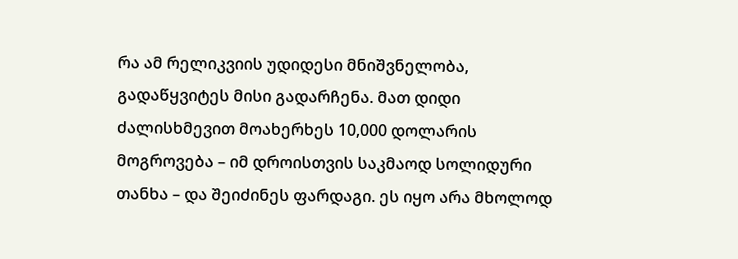რა ამ რელიკვიის უდიდესი მნიშვნელობა, გადაწყვიტეს მისი გადარჩენა. მათ დიდი ძალისხმევით მოახერხეს 10,000 დოლარის მოგროვება – იმ დროისთვის საკმაოდ სოლიდური თანხა – და შეიძინეს ფარდაგი. ეს იყო არა მხოლოდ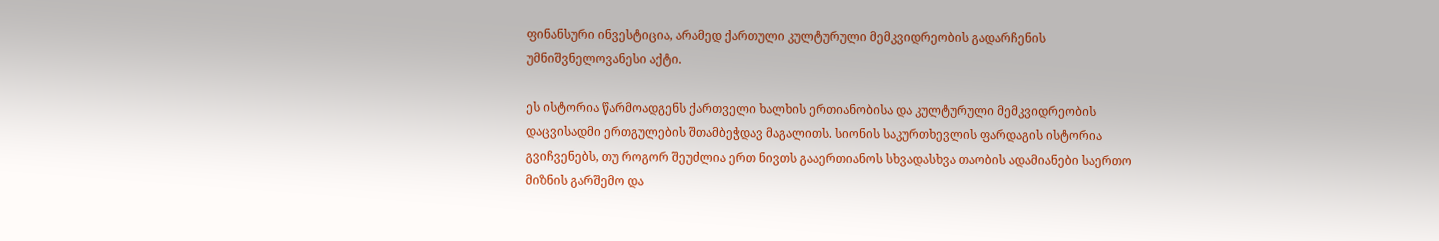ფინანსური ინვესტიცია, არამედ ქართული კულტურული მემკვიდრეობის გადარჩენის უმნიშვნელოვანესი აქტი.

ეს ისტორია წარმოადგენს ქართველი ხალხის ერთიანობისა და კულტურული მემკვიდრეობის დაცვისადმი ერთგულების შთამბეჭდავ მაგალითს. სიონის საკურთხევლის ფარდაგის ისტორია გვიჩვენებს, თუ როგორ შეუძლია ერთ ნივთს გააერთიანოს სხვადასხვა თაობის ადამიანები საერთო მიზნის გარშემო და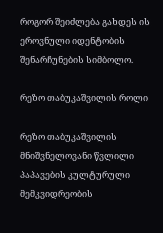როგორ შეიძლება გახდეს ის ეროვნული იდენტობის შენარჩუნების სიმბოლო.

რეზო თაბუკაშვილის როლი

რეზო თაბუკაშვილის მნიშვნელოვანი წვლილი პაპავების კულტურული მემკვიდრეობის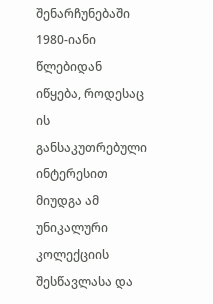შენარჩუნებაში 1980-იანი წლებიდან იწყება, როდესაც ის განსაკუთრებული ინტერესით მიუდგა ამ უნიკალური კოლექციის შესწავლასა და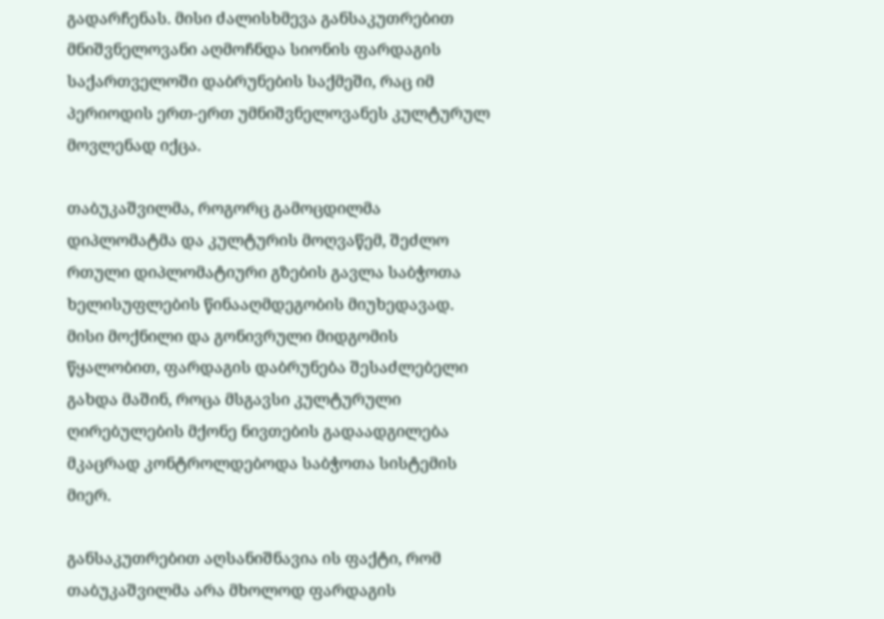გადარჩენას. მისი ძალისხმევა განსაკუთრებით მნიშვნელოვანი აღმოჩნდა სიონის ფარდაგის საქართველოში დაბრუნების საქმეში, რაც იმ პერიოდის ერთ-ერთ უმნიშვნელოვანეს კულტურულ მოვლენად იქცა.

თაბუკაშვილმა, როგორც გამოცდილმა დიპლომატმა და კულტურის მოღვაწემ, შეძლო რთული დიპლომატიური გზების გავლა საბჭოთა ხელისუფლების წინააღმდეგობის მიუხედავად. მისი მოქნილი და გონივრული მიდგომის წყალობით, ფარდაგის დაბრუნება შესაძლებელი გახდა მაშინ, როცა მსგავსი კულტურული ღირებულების მქონე ნივთების გადაადგილება მკაცრად კონტროლდებოდა საბჭოთა სისტემის მიერ.

განსაკუთრებით აღსანიშნავია ის ფაქტი, რომ თაბუკაშვილმა არა მხოლოდ ფარდაგის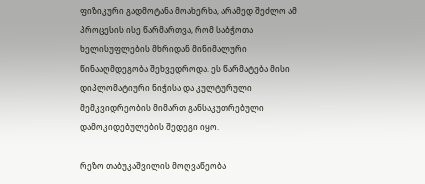ფიზიკური გადმოტანა მოახერხა, არამედ შეძლო ამ პროცესის ისე წარმართვა, რომ საბჭოთა ხელისუფლების მხრიდან მინიმალური წინააღმდეგობა შეხვედროდა. ეს წარმატება მისი დიპლომატიური ნიჭისა და კულტურული მემკვიდრეობის მიმართ განსაკუთრებული დამოკიდებულების შედეგი იყო.

რეზო თაბუკაშვილის მოღვაწეობა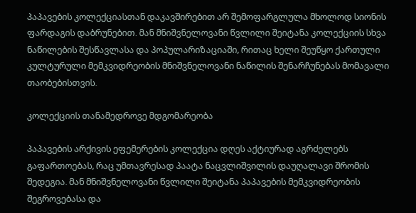პაპავების კოლექციასთან დაკავშირებით არ შემოფარგლულა მხოლოდ სიონის ფარდაგის დაბრუნებით. მან მნიშვნელოვანი წვლილი შეიტანა კოლექციის სხვა ნაწილების შესწავლასა და პოპულარიზაციაში, რითაც ხელი შეუწყო ქართული კულტურული მემკვიდრეობის მნიშვნელოვანი ნაწილის შენარჩუნებას მომავალი თაობებისთვის.

კოლექციის თანამედროვე მდგომარეობა

პაპავების არქივის ეფემერების კოლექცია დღეს აქტიურად აგრძელებს გაფართოებას, რაც უმთავრესად პაატა ნაცვლიშვილის დაუღალავი შრომის შედეგია. მან მნიშვნელოვანი წვლილი შეიტანა პაპავების მემკვიდრეობის შეგროვებასა და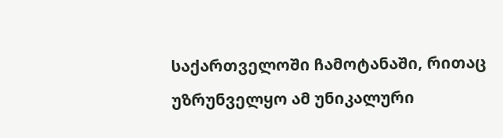საქართველოში ჩამოტანაში, რითაც უზრუნველყო ამ უნიკალური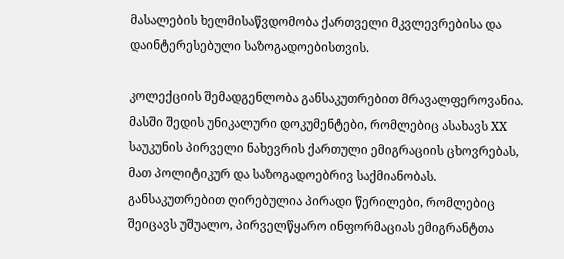მასალების ხელმისაწვდომობა ქართველი მკვლევრებისა და დაინტერესებული საზოგადოებისთვის.

კოლექციის შემადგენლობა განსაკუთრებით მრავალფეროვანია. მასში შედის უნიკალური დოკუმენტები, რომლებიც ასახავს XX საუკუნის პირველი ნახევრის ქართული ემიგრაციის ცხოვრებას, მათ პოლიტიკურ და საზოგადოებრივ საქმიანობას. განსაკუთრებით ღირებულია პირადი წერილები, რომლებიც შეიცავს უშუალო, პირველწყარო ინფორმაციას ემიგრანტთა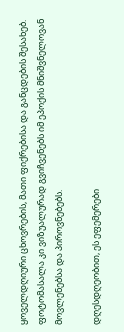ყოველდღიური ცხოვრების, მათი ფიქრებისა და განცდების შესახებ. ფოტომასალა კი ვიზუალურად გვიჩვენებს იმ ეპოქის მნიშვნელოვან მოვლენებსა და პიროვნებებს.

დღესდღეობით, ეს ეფემერები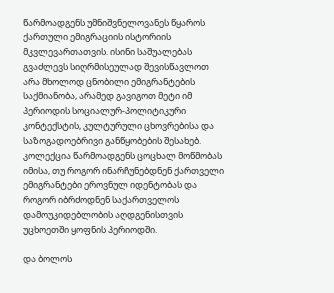წარმოადგენს უმნიშვნელოვანეს წყაროს ქართული ემიგრაციის ისტორიის მკვლევართათვის. ისინი საშუალებას გვაძლევს სიღრმისეულად შევისწავლოთ არა მხოლოდ ცნობილი ემიგრანტების საქმიანობა, არამედ გავიგოთ მეტი იმ პერიოდის სოციალურ-პოლიტიკური კონტექსტის, კულტურული ცხოვრებისა და საზოგადოებრივი განწყობების შესახებ. კოლექცია წარმოადგენს ცოცხალ მოწმობას იმისა, თუ როგორ ინარჩუნებდნენ ქართველი ემიგრანტები ეროვნულ იდენტობას და როგორ იბრძოდნენ საქართველოს დამოუკიდებლობის აღდგენისთვის უცხოეთში ყოფნის პერიოდში.

და ბოლოს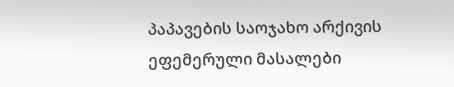პაპავების საოჯახო არქივის ეფემერული მასალები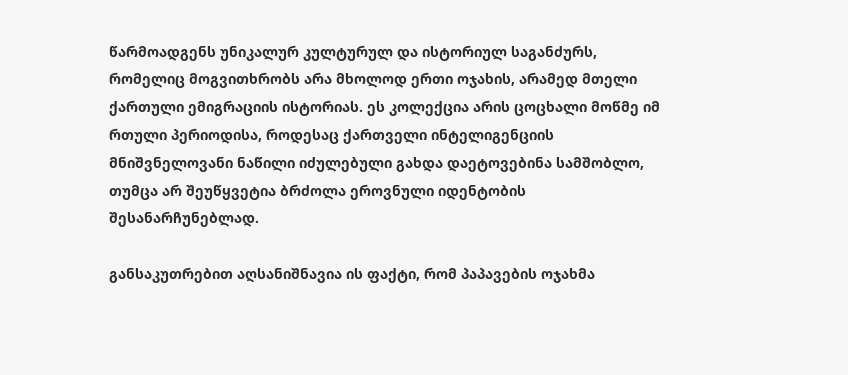წარმოადგენს უნიკალურ კულტურულ და ისტორიულ საგანძურს, რომელიც მოგვითხრობს არა მხოლოდ ერთი ოჯახის, არამედ მთელი ქართული ემიგრაციის ისტორიას. ეს კოლექცია არის ცოცხალი მოწმე იმ რთული პერიოდისა, როდესაც ქართველი ინტელიგენციის მნიშვნელოვანი ნაწილი იძულებული გახდა დაეტოვებინა სამშობლო, თუმცა არ შეუწყვეტია ბრძოლა ეროვნული იდენტობის შესანარჩუნებლად.

განსაკუთრებით აღსანიშნავია ის ფაქტი, რომ პაპავების ოჯახმა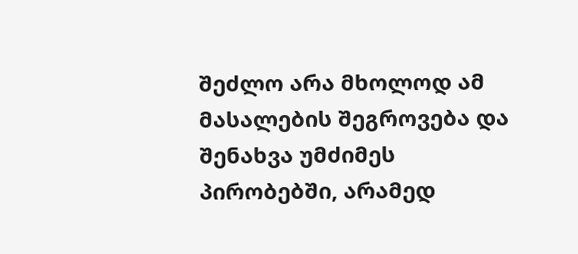შეძლო არა მხოლოდ ამ მასალების შეგროვება და შენახვა უმძიმეს პირობებში, არამედ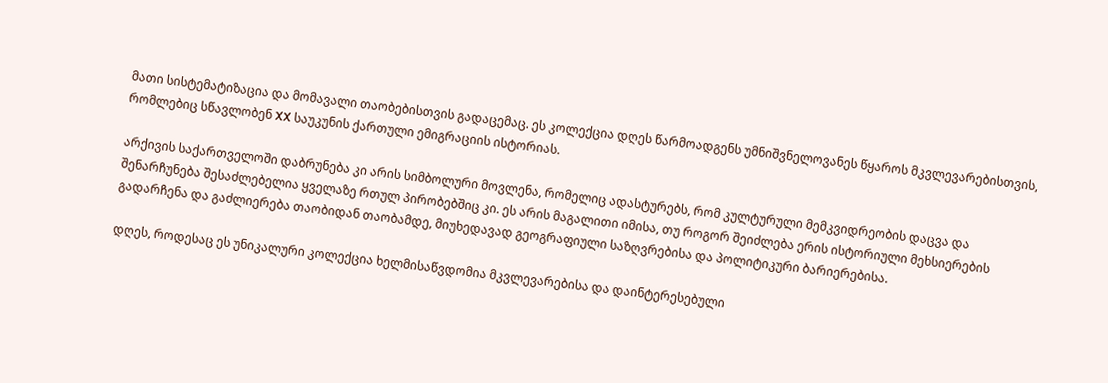მათი სისტემატიზაცია და მომავალი თაობებისთვის გადაცემაც. ეს კოლექცია დღეს წარმოადგენს უმნიშვნელოვანეს წყაროს მკვლევარებისთვის, რომლებიც სწავლობენ XX საუკუნის ქართული ემიგრაციის ისტორიას.

არქივის საქართველოში დაბრუნება კი არის სიმბოლური მოვლენა, რომელიც ადასტურებს, რომ კულტურული მემკვიდრეობის დაცვა და შენარჩუნება შესაძლებელია ყველაზე რთულ პირობებშიც კი. ეს არის მაგალითი იმისა, თუ როგორ შეიძლება ერის ისტორიული მეხსიერების გადარჩენა და გაძლიერება თაობიდან თაობამდე, მიუხედავად გეოგრაფიული საზღვრებისა და პოლიტიკური ბარიერებისა.

დღეს, როდესაც ეს უნიკალური კოლექცია ხელმისაწვდომია მკვლევარებისა და დაინტერესებული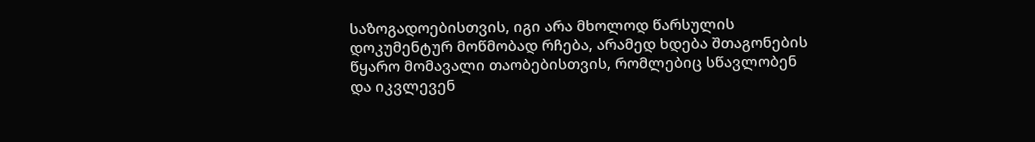საზოგადოებისთვის, იგი არა მხოლოდ წარსულის დოკუმენტურ მოწმობად რჩება, არამედ ხდება შთაგონების წყარო მომავალი თაობებისთვის, რომლებიც სწავლობენ და იკვლევენ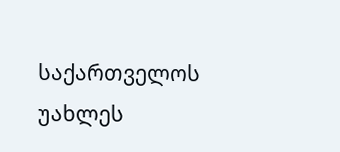საქართველოს უახლეს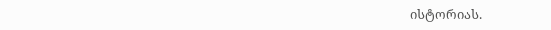ისტორიას.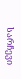სარჩევი